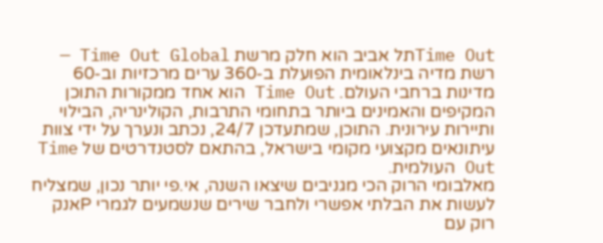Time Outתל אביב הוא חלק מרשת Time Out Global — רשת מדיה בינלאומית הפועלת ב-360 ערים מרכזיות וב-60 מדינות ברחבי העולם. Time Out הוא אחד ממקורות התוכן המקיפים והאמינים ביותר בתחומי התרבות, הקולינריה, הבילוי ותיירות עירונית. התוכן, שמתעדכן 24/7, נכתב ונערך על ידי צוות עיתונאים מקצועי מקומי בישראל, בהתאם לסטנדרטים של Time Out העולמית.
מאלבומי הרוק הכי מגניבים שיצאו השנה, אי.פי יותר נכון, שמצליח לעשות את הבלתי אפשרי ולחבר שירים שנשמעים לגמרי Pאנק רוק עם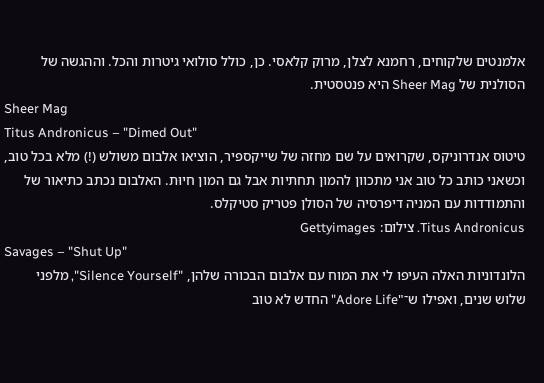אלמנטים שלקוחים, רחמנא לצלן, מרוק קלאסי. כן, כולל סולואי גיטרות והכל. וההגשה של הסולנית של Sheer Mag היא פנטסטית.
Sheer Mag
Titus Andronicus – "Dimed Out"
טיטוס אנדרוניקס, שקרואים על שם מחזה של שייקספיר, הוציאו אלבום משולש (!) מלא בכל טוב, וכשאני כותב כל טוב אני מתכוון להמון תחתיות אבל גם המון חיוּת. האלבום נכתב כתיאור של והתמודדות עם המניה דיפרסיה של הסולן פטריק סטיקלס.
Titus Andronicus. צילום: Gettyimages
Savages – "Shut Up"
הלונדוניות האלה העיפו לי את המוח עם אלבום הבכורה שלהן, "Silence Yourself", מלפני שלוש שנים, ואפילו ש־"Adore Life" החדש לא טוב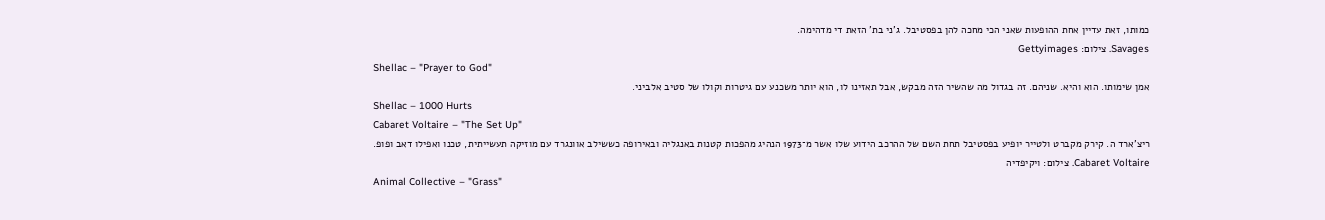כמותו, זאת עדיין אחת ההופעות שאני הכי מחכה להן בפסטיבל. ג'ני בת' הזאת די מדהימה.
Savages. צילום: Gettyimages
Shellac – "Prayer to God"
אמן שימותו. הוא והיא. שניהם. זה בגדול מה שהשיר הזה מבקש, אבל תאזינו לו, הוא יותר משכנע עם גיטרות וקולו של סטיב אלביני.
Shellac – 1000 Hurts
Cabaret Voltaire – "The Set Up"
ריצ'ארד ה. קירק מקברט ולטייר יופיע בפסטיבל תחת השם של ההרכב הידוע שלו אשר מ־1973 הנהיג מהפכות קטנות באנגליה ובאירופה כששילב אוונגרד עם מוזיקה תעשייתית, טכנו ואפילו דאב ופופ.
Cabaret Voltaire. צילום: ויקיפדיה
Animal Collective – "Grass"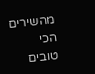מהשירים הכי טובים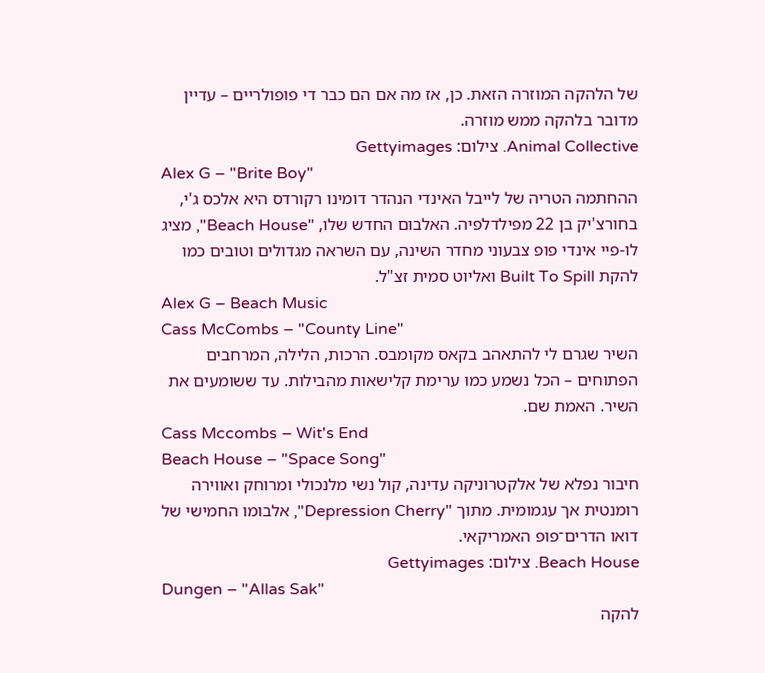של הלהקה המוזרה הזאת. כן, אז מה אם הם כבר די פופולריים – עדיין מדובר בלהקה ממש מוזרה.
Animal Collective. צילום: Gettyimages
Alex G – "Brite Boy"
ההחתמה הטריה של לייבל האינדי הנהדר דומינו רקורדס היא אלכס ג'י, בחורצ'יק בן 22 מפילדלפיה. האלבום החדש שלו, "Beach House", מציג לו-פיי אינדי פופ צבעוני מחדר השינה, עם השראה מגדולים וטובים כמו להקת Built To Spill ואליוט סמית זצ"ל.
Alex G – Beach Music
Cass McCombs – "County Line"
השיר שגרם לי להתאהב בקאס מקומבס. הרכות, הלילה, המרחבים הפתוחים – הכל נשמע כמו ערימת קלישאות מהבילות. עד ששומעים את השיר. האמת שם.
Cass Mccombs – Wit's End
Beach House – "Space Song"
חיבור נפלא של אלקטרוניקה עדינה, קול נשי מלנכולי ומרוחק ואווירה רומנטית אך עגמומית. מתוך "Depression Cherry", אלבומו החמישי של דואו הדרים־פופ האמריקאי.
Beach House. צילום: Gettyimages
Dungen – "Allas Sak"
להקה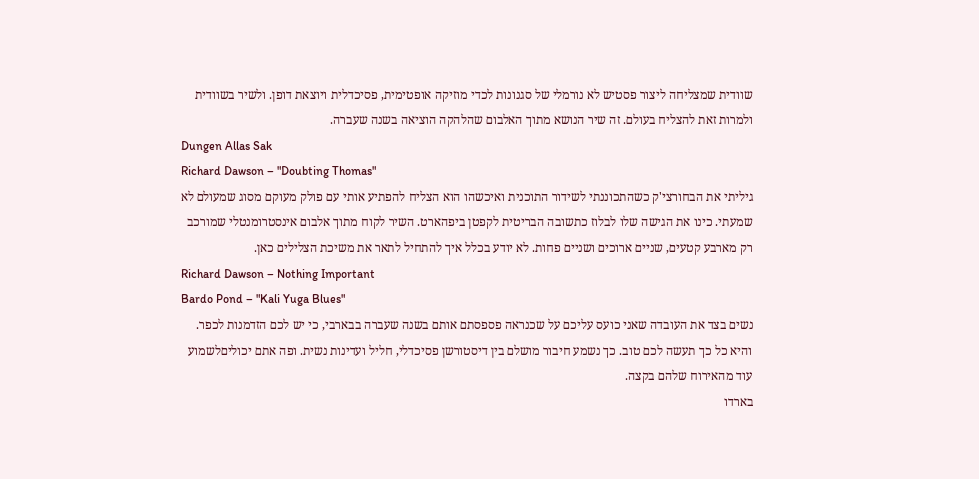שוודית שמצליחה ליצור פסטיש לא נורמלי של סגנונות לכדי מוזיקה אופטימית, פסיכדלית ויוצאת דופן. ולשיר בשוודית ולמרות זאת להצליח בעולם. זה שיר הנושא מתוך האלבום שהלהקה הוציאה בשנה שעברה.
Dungen Allas Sak
Richard Dawson – "Doubting Thomas"
גיליתי את הבחורצי'ק כשהתכוננתי לשידור התוכנית ואיכשהו הוא הצליח להפתיע אותי עם פולק מעוקם מסוג שמעולם לא שמעתי. כינו את הגישה שלו לבלוז כתשובה הבריטית לקפטן ביפהארט. השיר לקוח מתוך אלבום אינסטרומנטלי שמורכב רק מארבע קטעים, שניים ארוכים ושניים פחות. לא יודע בכלל איך להתחיל לתאר את משיכת הצלילים כאן.
Richard Dawson – Nothing Important
Bardo Pond – "Kali Yuga Blues"
נשים בצד את העובדה שאני כועס עליכם על שכנראה פספסתם אותם בשנה שעברה בבארבי, כי יש לכם הזדמנות לכפר. והיא כל כך תעשה לכם טוב. כך נשמע חיבור מושלם בין דיסטורשן פסיכדלי, חליל ועדינות נשית. ופה אתם יכוליםלשמוע עוד מהאירוח שלהם בקצה.
בארדו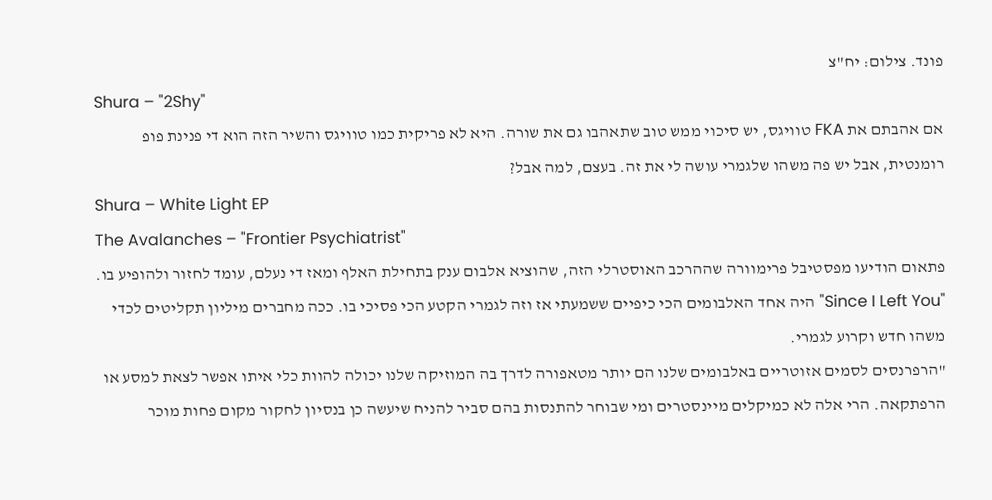פונד. צילום: יח"צ
Shura – "2Shy"
אם אהבתם את FKA טוויגס, יש סיכוי ממש טוב שתאהבו גם את שורה. היא לא פריקית כמו טוויגס והשיר הזה הוא די פנינת פופ רומנטית, אבל יש פה משהו שלגמרי עושה לי את זה. בעצם, למה אבל?
Shura – White Light EP
The Avalanches – "Frontier Psychiatrist"
פתאום הודיעו מפסטיבל פרימוורה שההרכב האוסטרלי הזה, שהוציא אלבום ענק בתחילת האלף ומאז די נעלם, עומד לחזור ולהופיע בו. "Since I Left You" היה אחד האלבומים הכי כיפיים ששמעתי אז וזה לגמרי הקטע הכי פסיכי בו. ככה מחברים מיליון תקליטים לכדי משהו חדש וקרוע לגמרי.
"הרפרנסים לסמים אזוטריים באלבומים שלנו הם יותר מטאפורה לדרך בה המוזיקה שלנו יכולה להוות כלי איתו אפשר לצאת למסע או הרפתקאה. הרי אלה לא כמיקלים מיינסטרים ומי שבוחר להתנסות בהם סביר להניח שיעשה כן בנסיון לחקור מקום פחות מוכר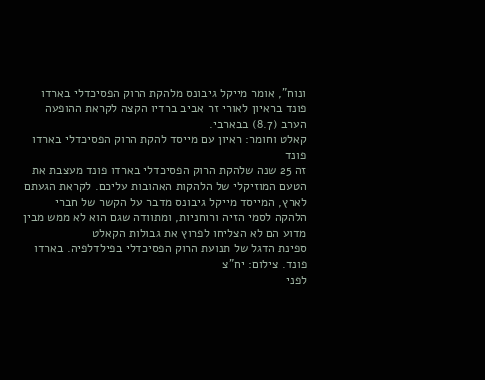ונוח", אומר מייקל גיבונס מלהקת הרוק הפסיכדלי בארדו פונד בראיון לאורי זר אביב ברדיו הקצה לקראת ההופעה הערב (8.7) בבארבי.
קאלט וחומר: ראיון עם מייסד להקת הרוק הפסיכדלי בארדו פונד
זה 25 שנה שלהקת הרוק הפסיכדלי בארדו פונד מעצבת את הטעם המוזיקלי של הלהקות האהובות עליכם. לקראת הגעתם לארץ, המייסד מייקל גיבונס מדבר על הקשר של חברי הלהקה לסמי הזיה ורוחניות, ומתוודה שגם הוא לא ממש מבין מדוע הם לא הצליחו לפרוץ את גבולות הקאלט
ספינת הדגל של תנועת הרוק הפסיכדלי בפילדלפיה. בארדו פונד. צילום: יח"צ
לפני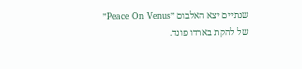שנתיים יצא האלבום ״Peace On Venus״ של להקת בארדו פונד.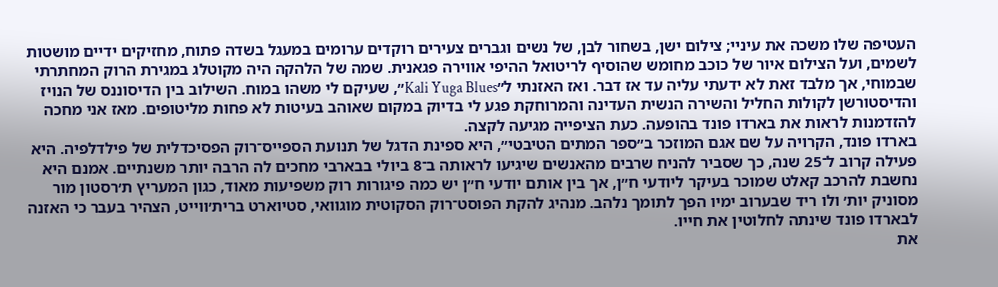העטיפה שלו משכה את עיניי; צילום ישן, בשחור לבן, של נשים וגברים צעירים רוקדים ערומים במעגל בשדה פתוח, מחזיקים ידיים מושטות לשמים, ועל הצילום איור של כוכב מחומש שהוסיף לריטואל ההיפי אווירה פגאנית. שמה של הלהקה היה מקוטלג במגירת הרוק המחתרתי שבמוחי, אך מלבד זאת לא ידעתי עליה עד אז דבר. ואז האזנתי ל״Kali Yuga Blues״, שעיקם לי משהו במוח. השילוב בין הדיסוננס של הנויז והדיסטורשן לקולות החליל והשירה הנשית העדינה והמרוחקת פגע לי בדיוק במקום שאוהב בעיטות לא פחות מליטופים. מאז אני מחכה להזדמנות לראות את בארדו פונד בהופעה. כעת הציפייה מגיעה לקצה.
בארדו פונד, הקרויה על שם אגם המוזכר ב״ספר המתים הטיבטי״, היא ספינת הדגל של תנועת הספייס־רוק הפסיכדלית של פילדלפיה. היא פעילה קרוב ל־25 שנה, כך שסביר להניח שרבים מהאנשים שיגיעו לראותה ב־8 ביולי בבארבי מחכים לה הרבה יותר משנתיים. אמנם היא נחשבת להרכב קאלט שמוכר בעיקר ליודעי ח״ן, אך בין אותם יודעי ח״ן יש כמה פיגורות רוק משפיעות מאוד, כגון המעריץ ת׳רסטון מור מסוניק יות׳ ולו ריד שבערוב ימיו הפך לתומך נלהב. מנהיג להקת הפוסט־רוק הסקוטית מוגוואי, סטיוארט ברית׳ווייט, הצהיר בעבר כי האזנה לבארדו פונד שינתה לחלוטין את חייו.
את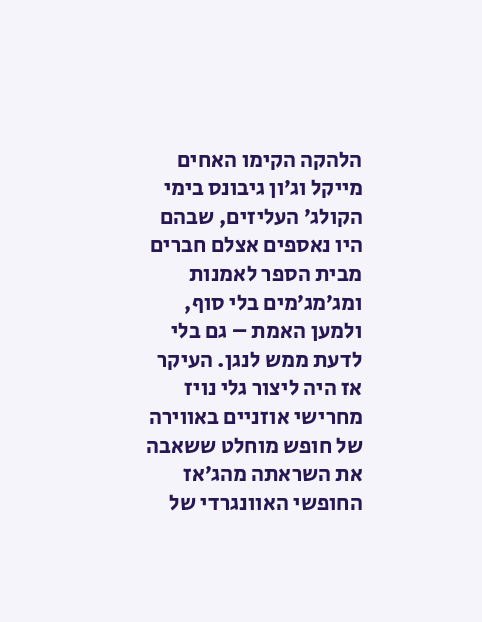הלהקה הקימו האחים מייקל וג׳ון גיבונס בימי הקולג׳ העליזים, שבהם היו נאספים אצלם חברים מבית הספר לאמנות ומג׳מג׳מים בלי סוף, ולמען האמת – גם בלי לדעת ממש לנגן. העיקר אז היה ליצור גלי נויז מחרישי אוזניים באווירה של חופש מוחלט ששאבה את השראתה מהג׳אז החופשי האוונגרדי של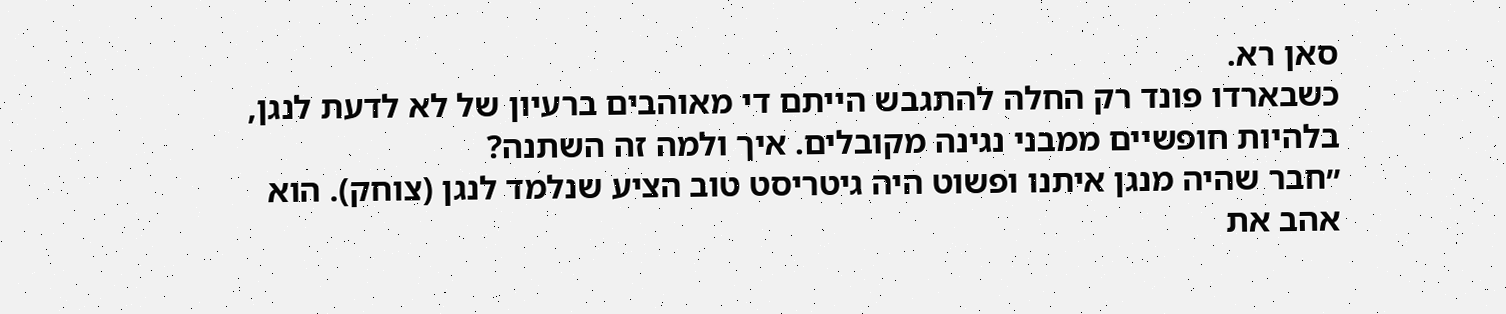סאן רא.
כשבארדו פונד רק החלה להתגבש הייתם די מאוהבים ברעיון של לא לדעת לנגן, בלהיות חופשיים ממבני נגינה מקובלים. איך ולמה זה השתנה?
״חבר שהיה מנגן איתנו ופשוט היה גיטריסט טוב הציע שנלמד לנגן (צוחק). הוא אהב את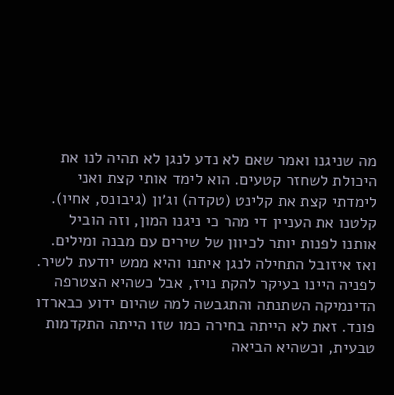מה שניגנו ואמר שאם לא נדע לנגן לא תהיה לנו את היכולת לשחזר קטעים. הוא לימד אותי קצת ואני לימדתי קצת את קלינט (טקדה) וג׳ון (גיבונס, אחיו). קלטנו את העניין די מהר כי ניגנו המון, וזה הוביל אותנו לפנות יותר לכיוון של שירים עם מבנה ומילים. ואז איזובל התחילה לנגן איתנו והיא ממש יודעת לשיר. לפניה היינו בעיקר להקת נויז, אבל כשהיא הצטרפה הדינמיקה השתנתה והתגבשה למה שהיום ידוע כבארדו פונד. זאת לא הייתה בחירה כמו שזו הייתה התקדמות טבעית, וכשהיא הביאה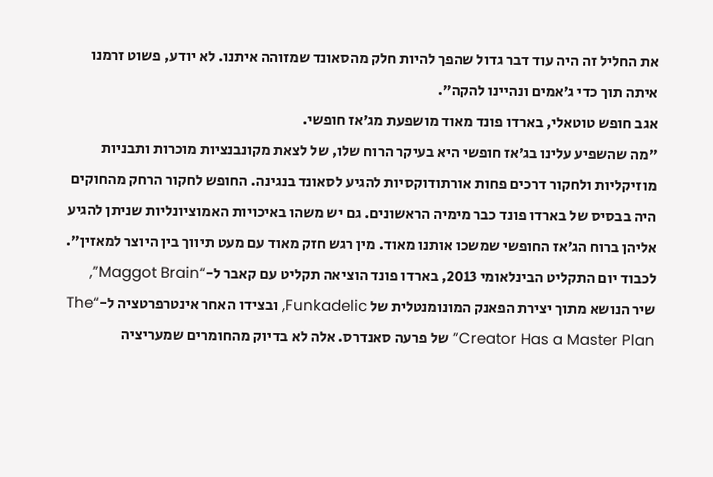את החליל זה היה עוד דבר גדול שהפך להיות חלק מהסאונד שמזוהה איתנו. לא יודע, פשוט זרמנו איתה תוך כדי ג׳אמים ונהיינו להקה״.
אגב חופש טוטאלי, בארדו פונד מאוד מושפעת מג׳אז חופשי.
״מה שהשפיע עלינו בג׳אז חופשי היא בעיקר הרוח שלו, של לצאת מקונבנציות מוכרות ותבניות מוזיקליות ולחקור דרכים פחות אורתודוקסיות להגיע לסאונד בנגינה. החופש לחקור הרחק מהחוקים היה בבסיס של בארדו פונד כבר מימיה הראשונים. גם יש משהו באיכויות האמוציונליות שניתן להגיע אליהן ברוח הג׳אז החופשי שמשכו אותנו מאוד. מין רגש חזק מאוד עם מעט תיווך בין היוצר למאזין״.
לכבוד יום התקליט הבינלאומי 2013, בארדו פונד הוציאה תקליט עם קאבר ל-“Maggot Brain”, שיר הנושא מתוך יצירת הפאנק המונומנטלית של Funkadelic, ובצידו האחר אינטרפרטציה ל-“The Creator Has a Master Plan” של פרעה סאנדרס. אלה לא בדיוק מהחומרים שמעריציה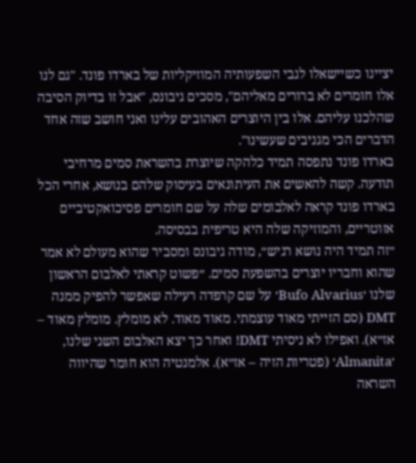יציינו כשיישאלו לגבי השפעותיה המוזיקליות של בארדו פונד. "גם לנו אלו חומרים לא ברורים מאליהם", מסכים גיבונס, "אבל זו בדיוק הסיבה שהלכנו עליהם. אלו בין היוצרים האהובים עלינו ואני חושב שזה אחד הדברים הכי מגניבים שעשינו".
בארדו פונד נתפסה תמיד כלהקה שיוצרת בהשראת סמים מרחיבי תודעה. קשה להאשים את העיתונאים בעיסוק שלהם בנושא, אחרי הכל בארדו פונד קראה לאלבומים שלה על שם חומרים פסיכואקטיביים אזוטריים, והמוזיקה שלה היא טריפית בבסיסה.
״זה תמיד היה נושא רגיש״, מודה גיבונס ומסביר שהוא מעולם לא אמר שהוא וחבריו יוצרים בהשפעת סמים. ״פשוט קראתי לאלבום הראשון שלנו ׳Bufo Alvarius׳ על שם קרפדה רעילה שאפשר להפיק ממנה DMT (סם הזייתי מאוד עוצמתי. מאוד מאוד. לא מומלץ. מומלץ מאוד – אז״א). ואפילו לא ניסיתי DMT! ואחר כך יצא האלבום השני שלנו, ׳Almanita׳ (פטריות הזיה – אז״א). אלמנטיה הוא חומר שהיווה השראה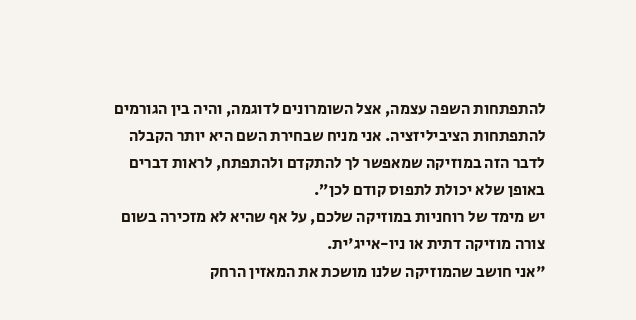להתפתחות השפה עצמה, אצל השומרונים לדוגמה, והיה בין הגורמים להתפתחות הציביליזציה. אני מניח שבחירת השם היא יותר הקבלה לדבר הזה במוזיקה שמאפשר לך להתקדם ולהתפתח, לראות דברים באופן שלא יכולת לתפוס קודם לכן״.
יש מימד של רוחניות במוזיקה שלכם, על אף שהיא לא מזכירה בשום צורה מוזיקה דתית או ניו-אייג'ית.
"אני חושב שהמוזיקה שלנו מושכת את המאזין הרחק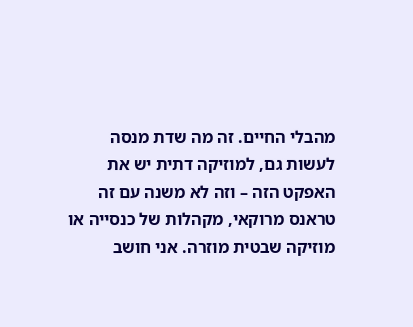מהבלי החיים. זה מה שדת מנסה לעשות גם, למוזיקה דתית יש את האפקט הזה – וזה לא משנה עם זה טראנס מרוקאי, מקהלות של כנסייה או מוזיקה שבטית מוזרה. אני חושב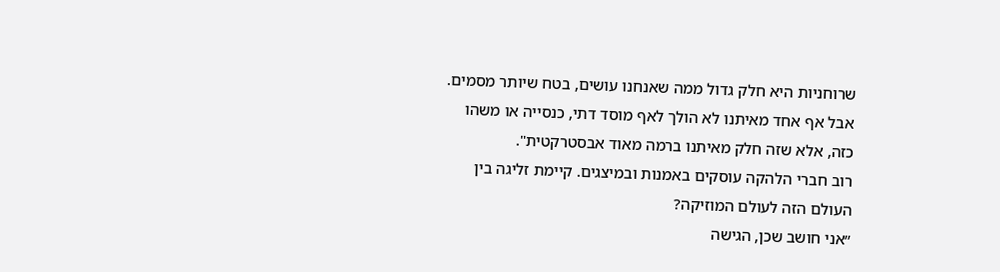שרוחניות היא חלק גדול ממה שאנחנו עושים, בטח שיותר מסמים. אבל אף אחד מאיתנו לא הולך לאף מוסד דתי, כנסייה או משהו כזה, אלא שזה חלק מאיתנו ברמה מאוד אבסטרקטית".
רוב חברי הלהקה עוסקים באמנות ובמיצגים. קיימת זליגה בין העולם הזה לעולם המוזיקה?
״אני חושב שכן, הגישה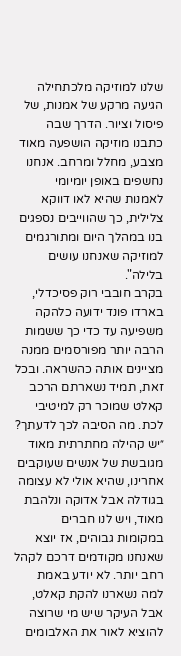שלנו למוזיקה מלכתחילה הגיעה מרקע של אמנות, של פיסול וציור. הדרך שבה כתבנו מוזיקה הושפעה מאוד מצבע, מחלל ומרחב. אנחנו נחשפים באופן יומיומי לאמנות שהיא לאו דווקא צלילית, כך שהווייבים נספגים בנו במהלך היום ומתורגמים למוזיקה שאנחנו עושים בלילה".
בקרב חובבי רוק פסיכדלי, בארדו פונד ידועה כלהקה משפיעה עד כדי כך ששמות הרבה יותר מפורסמים ממנה מציינים אותה כהשראה. ובכל זאת, תמיד נשארתם הרכב קאלט שמוכר רק למיטיבי לכת. מה הסיבה לכך לדעתך?
״יש קהילה מחתרתית מאוד מגובשת של אנשים שעוקבים אחרינו, שהיא אולי לא עצומה בגודלה אבל אדוקה ונלהבת מאוד, ויש לנו חברים במקומות גבוהים, אז יוצא שאנחנו מקודמים דרכם לקהל רחב יותר. לא יודע באמת למה נשארנו להקת קאלט, אבל העיקר שיש מי שרוצה להוציא לאור את האלבומים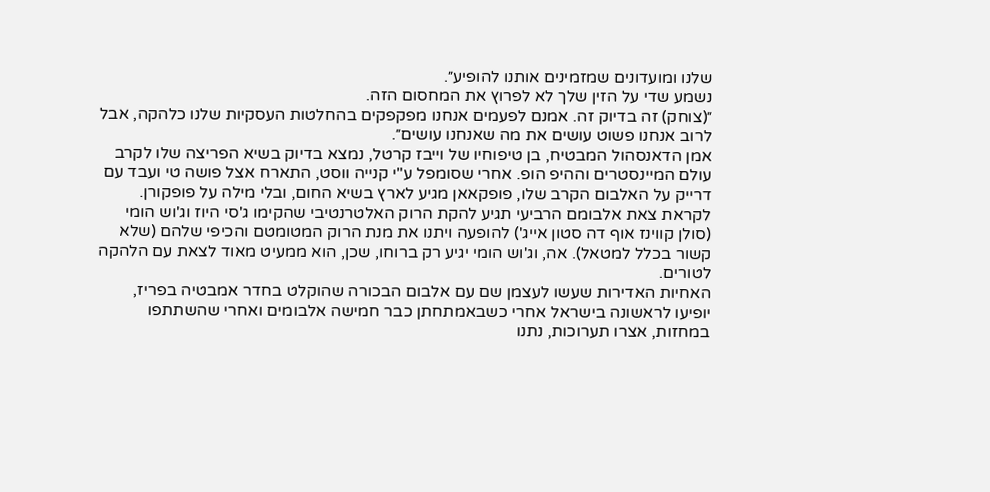שלנו ומועדונים שמזמינים אותנו להופיע״.
נשמע שדי על הזין שלך לא לפרוץ את המחסום הזה.
״(צוחק) זה בדיוק זה. אמנם לפעמים אנחנו מפקפקים בהחלטות העסקיות שלנו כלהקה, אבל לרוב אנחנו פשוט עושים את מה שאנחנו עושים״.
אמן הדאנסהול המבטיח, בן טיפוחיו של וייבז קרטל, נמצא בדיוק בשיא הפריצה שלו לקרב עולם המיינסטרים וההיפ הופ. אחרי שסומפל ע"י קנייה ווסט, התארח אצל פושה טי ועבד עם דרייק על האלבום הקרב שלו, פופקאאן מגיע לארץ בשיא החום, ובלי מילה על פופקורן.
לקראת צאת אלבומם הרביעי תגיע להקת הרוק האלטרנטיבי שהקימו ג'סי היוז וג'וש הומי (סולן קווינז אוף דה סטון אייג') להופעה ויתנו את מנת הרוק המטומטם והכיפי שלהם (שלא קשור בכלל למטאל). אה, וג'וש הומי יגיע רק ברוחו, שכן, הוא ממעיט מאוד לצאת עם הלהקה לטורים.
האחיות האדירות שעשו לעצמן שם עם אלבום הבכורה שהוקלט בחדר אמבטיה בפריז, יופיעו לראשונה בישראל אחרי כשבאמתחתן כבר חמישה אלבומים ואחרי שהשתתפו במחזות, אצרו תערוכות, נתנו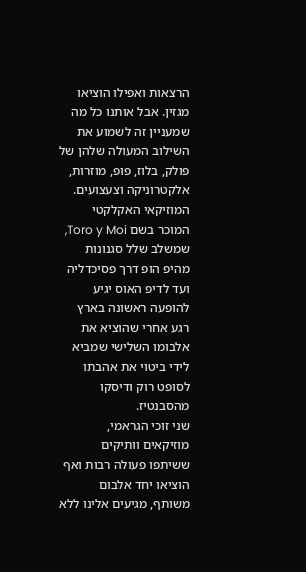הרצאות ואפילו הוציאו מגזין. אבל אותנו כל מה שמעניין זה לשמוע את השילוב המעולה שלהן של פולק, בלוז, פופ, מוזרות, אלקטרוניקה וצעצועים.
המוזיקאי האקלקטי המוכר בשם Toro y Moi, שמשלב שלל סגנונות מהיפ הופ דרך פסיכדליה ועד לדיפ האוס יגיע להופעה ראשונה בארץ רגע אחרי שהוציא את אלבומו השלישי שמביא לידי ביטוי את אהבתו לסופט רוק ודיסקו מהסבנטיז.
שני זוכי הגראמי, מוזיקאים וותיקים ששיתפו פעולה רבות ואף הוציאו יחד אלבום משותף, מגיעים אלינו ללא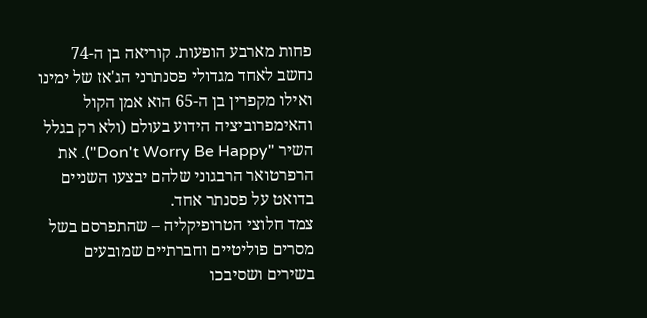פחות מארבע הופעות. קוריאה בן ה-74 נחשב לאחד מגדולי פסנתרני הג'אז של ימינו ואילו מקפרין בן ה-65 הוא אמן הקול והאימפרוביציה הידוע בעולם (ולא רק בגלל השיר "Don't Worry Be Happy"). את הרפרטואר הרבגוני שלהם יבצעו השניים בדואט על פסנתר אחד.
צמד חלוצי הטרופיקליה – שהתפרסם בשל מסרים פוליטיים וחברתיים שמובעים בשירים ושסיבכו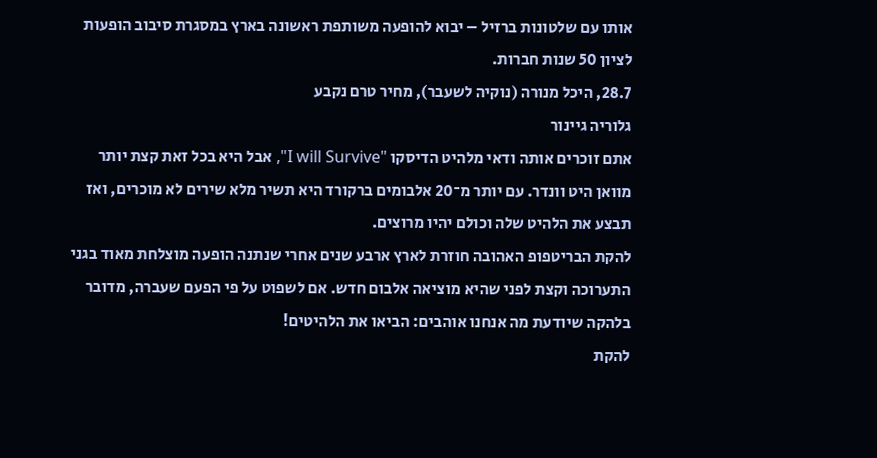אותו עם שלטונות ברזיל – יבוא להופעה משותפת ראשונה בארץ במסגרת סיבוב הופעות לציון 50 שנות חברות.
28.7, היכל מנורה (נוקיה לשעבר), מחיר טרם נקבע
גלוריה גיינור
אתם זוכרים אותה ודאי מלהיט הדיסקו "I will Survive", אבל היא בכל זאת קצת יותר מוואן היט וונדר. עם יותר מ־20 אלבומים ברקורד היא תשיר מלא שירים לא מוכרים, ואז תבצע את הלהיט שלה וכולם יהיו מרוצים.
להקת הבריטפופ האהובה חוזרת לארץ ארבע שנים אחרי שנתנה הופעה מוצלחת מאוד בגני התערוכה וקצת לפני שהיא מוציאה אלבום חדש. אם לשפוט על פי הפעם שעברה, מדובר בלהקה שיודעת מה אנחנו אוהבים: הביאו את הלהיטים!
להקת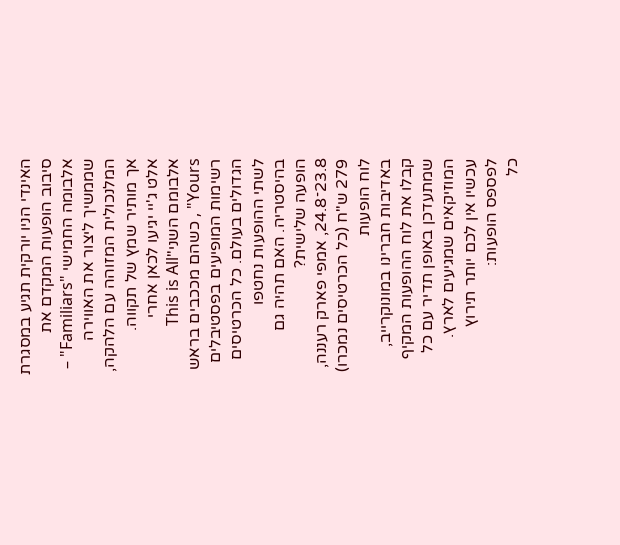האינדי הניו יורקית תגיע במסגרת סיבוב הופעות המקדם את אלבומה החמישי "Familiars" – שממשיך ליצור את האווירה המלנכולית המזוהה עם הלהקה, אך מותיר שמץ של תקווה.
אלט ג'יי יגיעו לכאן אחרי אלבומם השני"This is All Yours" , כשהם מככבים בראש רשימות המופיעים בפסטיבלים הגדולים בעולם. כל הכרטיסים לשתי ההופעות נחטפו בהיסטריה. האם תהיה גם הופעה שלישית?
23.8־24.8, אמפי פארק רעננה, 279 ש"ח (כל הכרטיסים נמכרו)
לוח הופעות
באדיבות חברינו במונוקרייב, קבלו את לוח ההופעות המקיף שמתעדכן באופן תדיר עם כל המוזיקאים שמגיעים לארץ. עכשיו אין לכם יותר תירוץ לפספס הופעות:
כל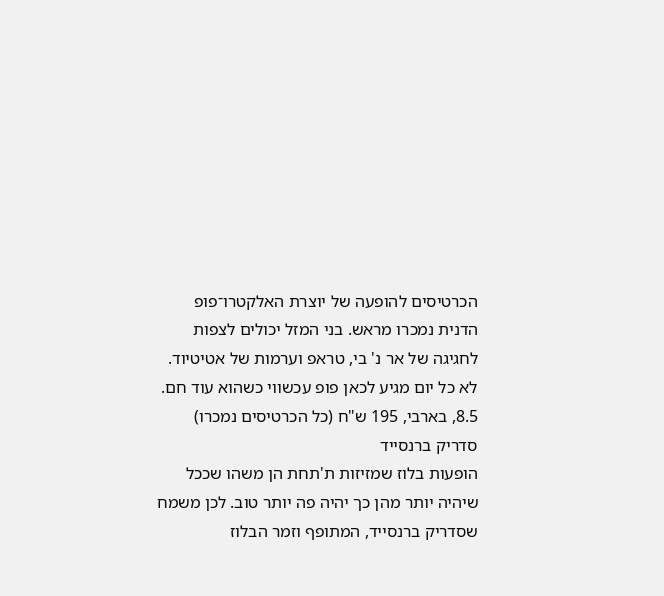הכרטיסים להופעה של יוצרת האלקטרו־פופ הדנית נמכרו מראש. בני המזל יכולים לצפות לחגיגה של אר נ' בי, טראפ וערמות של אטיטיוד. לא כל יום מגיע לכאן פופ עכשווי כשהוא עוד חם.
8.5, בארבי, 195 ש"ח (כל הכרטיסים נמכרו)
סדריק ברנסייד
הופעות בלוז שמזיזות ת'תחת הן משהו שככל שיהיה יותר מהן כך יהיה פה יותר טוב. לכן משמח שסדריק ברנסייד, המתופף וזמר הבלוז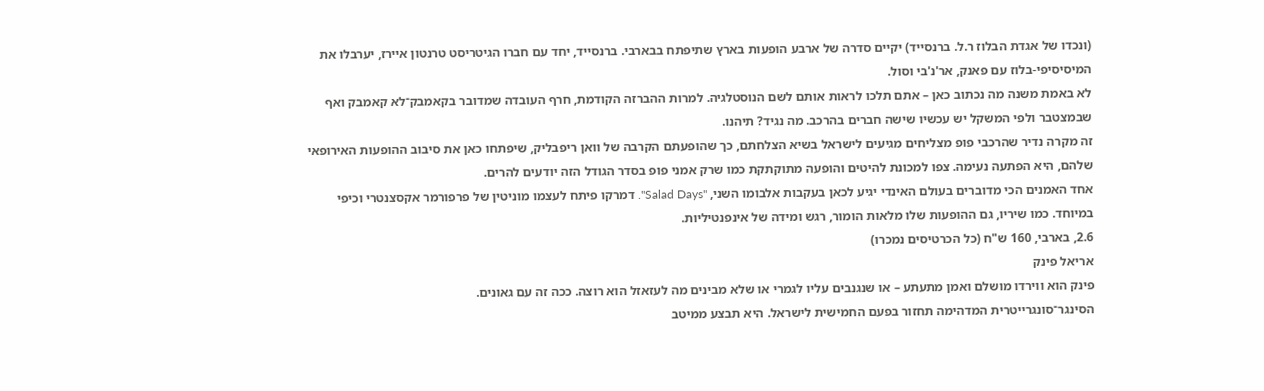(ונכדו של אגדת הבלוז ר.ל. ברנסייד) יקיים סדרה של ארבע הופעות בארץ שתיפתח בבארבי. ברנסייד, יחד עם חברו הגיטריסט טרנטון איירז, יערבלו את המיסיסיפי-בלוז עם פאנק, אר'נ'בי וסול.
לא באמת משנה מה נכתוב כאן – אתם תלכו לראות אותם לשם הנוסטלגיה. למרות ההברזה הקודמת, חרף העובדה שמדובר בקאמבק־לא קאמבק ואף שבמצטבר ולפי המשקל יש עכשיו שישה חברים בהרכב. מה נגיד? תיהנו.
זה מקרה נדיר שהרכבי פופ מצליחים מגיעים לישראל בשיא הצלחתם, כך שהופעתם הקרבה של וואן ריפבליק, שיפתחו כאן את סיבוב ההופעות האירופאי שלהם, היא הפתעה נעימה. צפו למכונת להיטים והופעה מתוקתקת כמו שרק אמני פופ בסדר הגודל הזה יודעים להרים.
אחד האמנים הכי מדוברים בעולם האינדי יגיע לכאן בעקבות אלבומו השני, "Salad Days". דמרקו פיתח לעצמו מוניטין של פרפורמר אקסצנטרי וכיפי במיוחד. כמו שיריו, גם ההופעות שלו מלאות הומור, רגש ומידה של אינפנטיליות.
2.6, בארבי, 160 ש"ח (כל הכרטיסים נמכרו)
אריאל פינק
פינק הוא ווירדו מושלם ואמן מתעתע – או שנגנבים עליו לגמרי או שלא מבינים מה לעזאזל הוא רוצה. ככה זה עם גאונים.
הסינגר־סונגרייטרית המדהימה תחזור בפעם החמישית לישראל. היא תבצע ממיטב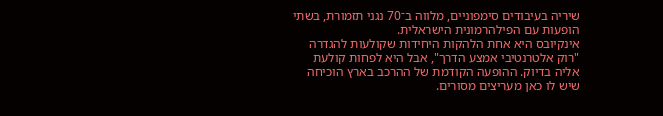שיריה בעיבודים סימפוניים, מלווה ב־70 נגני תזמורת, בשתי הופעות עם הפילהרמונית הישראלית.
אינקיובס היא אחת הלהקות היחידות שקולעות להגדרה "רוק אלטרנטיבי אמצע הדרך", אבל היא לפחות קולעת אליה בדיוק. ההופעה הקודמת של ההרכב בארץ הוכיחה שיש לו כאן מעריצים מסורים.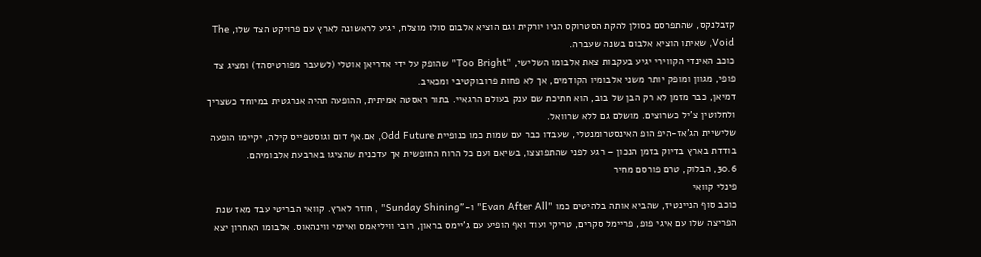קזבלנקס, שהתפרסם כסולן להקת הסטרוקס הניו יורקית וגם הוציא אלבום סולו מוצלח, יגיע לראשונה לארץ עם פרויקט הצד שלו, The Void, שאיתו הוציא אלבום בשנה שעברה.
כוכב האינדי הקווירי יגיע בעקבות צאת אלבומו השלישי, "Too Bright" שהופק על ידי אדריאן אוטלי (לשעבר מפורטיסהד) ומציג צד פופי, מגוון ומופק יותר משני אלבומיו הקודמים, אך לא פחות פרובוקטיבי ומכאיב.
דמיאן, כבר מזמן לא רק הבן של בוב, הוא חתיכת שם ענק בעולם הרגאיי. בתור ראסטה אמיתית, ההופעה תהיה אנרגטית במיוחד כשצריך ולחלוטין צ'יל כשרוצים. מושלם גם ללא שרוואל.
שלישיית הג'אז-היפ הופ האינסטרומנטלי, שעבדו כבר עם שמות כמו כנופיית Odd Future, אם.אף דום וגוסטפייס קילה, יקיימו הופעה בודדת בארץ בדיוק בזמן הנכון – רגע לפני שהתפוצצו, בשיאם ועם כל הרוח החופשית אך עדכנית שהציגו בארבעת אלבומיהם.
30.6, הבלוק, טרם פורסם מחיר
פינלי קוואי
כוכב סוף הניינטיז, שהביא אותה בלהיטים כמו "Evan After All" ו-"Sunday Shining" , חוזר לארץ. קוואי הבריטי עבד מאז שנת הפריצה שלו עם איגי פופ, פריימל סקרים, טריקי ועוד ואף הופיע עם ג'יימס בראון, רובי וויליאמס ואיימי ווינהאוס. אלבומו האחרון יצא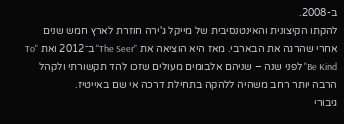ב-2008.
להקתו הקיצונית והאינטנסיבית של מייקל ג'ירה חוזרת לארץ חמש שנים אחרי שהרגה את הבארבי. מאז היא הוציאה את "The Seer" ב־2012 ואת "To Be Kind" לפני שנה – שניהם אלבומים מעולים שזכו להד תקשורתי ולקהל הרבה יותר רחב משהיה ללהקה בתחילת דרכה אי שם באייטיז.
גיבורי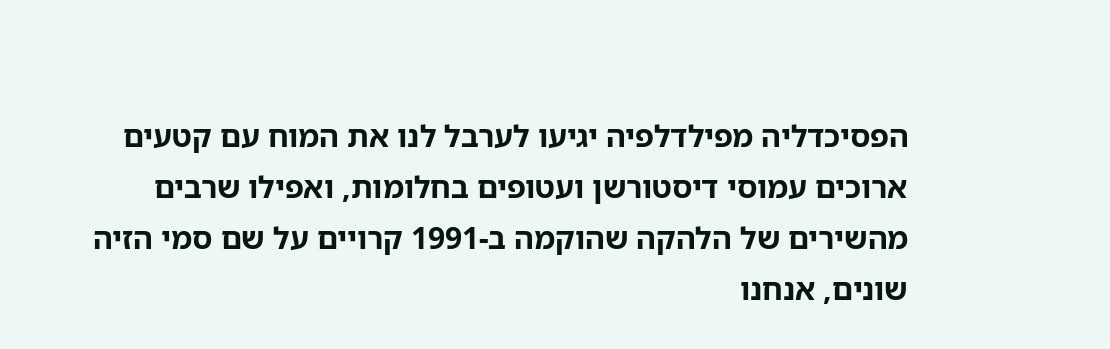הפסיכדליה מפילדלפיה יגיעו לערבל לנו את המוח עם קטעים ארוכים עמוסי דיסטורשן ועטופים בחלומות, ואפילו שרבים מהשירים של הלהקה שהוקמה ב-1991 קרויים על שם סמי הזיה שונים, אנחנו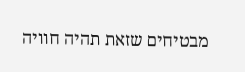מבטיחים שזאת תהיה חוויה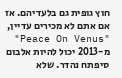חוץ גופית גם בלעדיהם. אז אם אתם לא מכירים עדיין, "Peace On Venus" מ-2013 יכול להיות אלבום סיפתח נהדר. שלא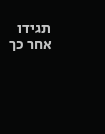תגידו אחר כך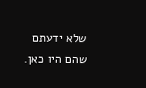שלא ידעתם שהם היו כאן.